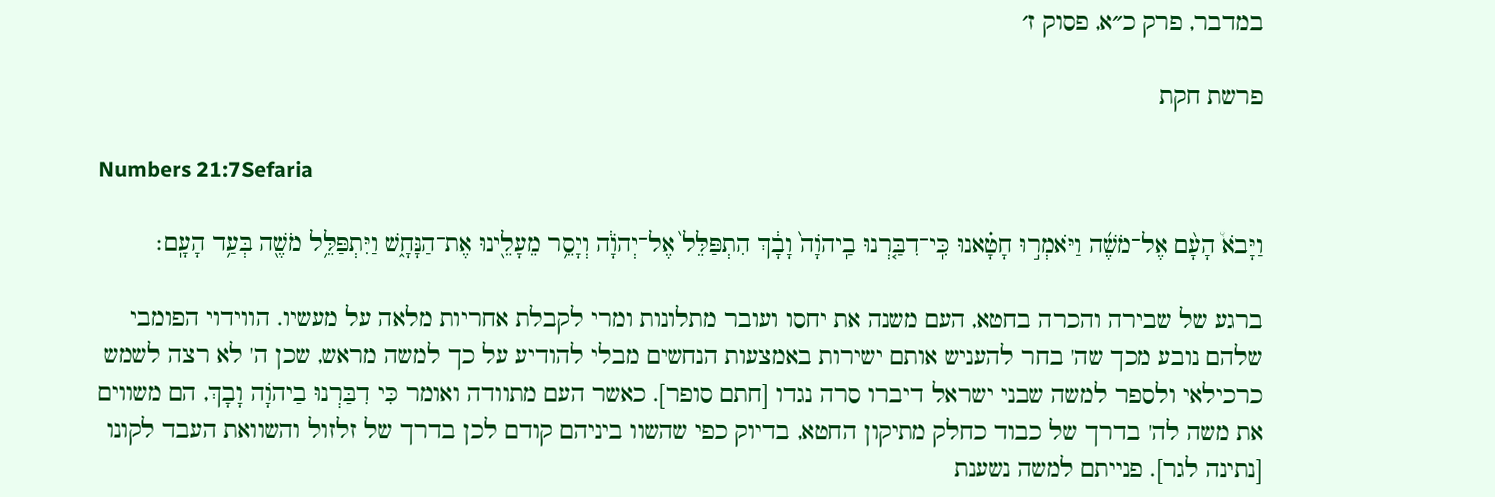במדבר, פרק כ״א, פסוק ז׳

פרשת חקת

Numbers 21:7Sefaria

וַיָּבֹא֩ הָעָ֨ם אֶל־מֹשֶׁ֜ה וַיֹּאמְר֣וּ חָטָ֗אנוּ כִּֽי־דִבַּ֤רְנוּ בַֽיהֹוָה֙ וָבָ֔ךְ הִתְפַּלֵּל֙ אֶל־יְהֹוָ֔ה וְיָסֵ֥ר מֵעָלֵ֖ינוּ אֶת־הַנָּחָ֑שׁ וַיִּתְפַּלֵּ֥ל מֹשֶׁ֖ה בְּעַ֥ד הָעָֽם׃

ברגע של שבירה והכרה בחטא, העם משנה את יחסו ועובר מתלונות ומרי לקבלת אחריות מלאה על מעשיו. הווידוי הפומבי שלהם נובע מכך שה' בחר להעניש אותם ישירות באמצעות הנחשים מבלי להודיע על כך למשה מראש, שכן ה' לא רצה לשמש כרכילאי ולספר למשה שבני ישראל דיברו סרה נגדו [חתם סופר]. כאשר העם מתוודה ואומר כִּי דִבַּרְנוּ בַיהֹוָה וָבָךְ, הם משווים את משה לה' בדרך של כבוד כחלק מתיקון החטא, בדיוק כפי שהשוו ביניהם קודם לכן בדרך של זלזול והשוואת העבד לקונו [נתינה לגר]. פנייתם למשה נשענת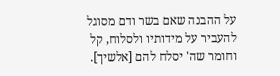על ההבנה שאם בשר ודם מסוגל להעביר על מידותיו ולסלוח, קל וחומר שה' יסלח להם [אלשיך].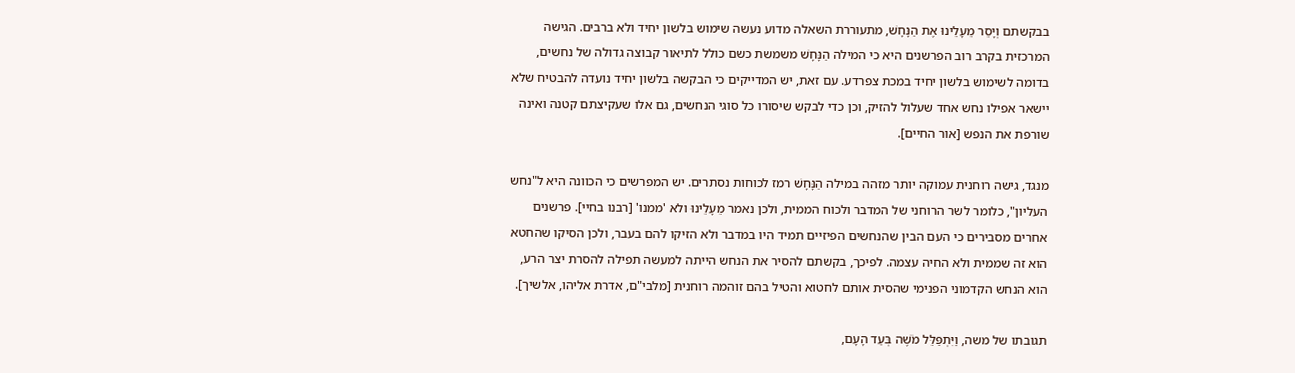בבקשתם וְיָסֵר מֵעָלֵינוּ אֶת הַנָּחָשׁ, מתעוררת השאלה מדוע נעשה שימוש בלשון יחיד ולא ברבים. הגישה המרכזית בקרב רוב הפרשנים היא כי המילה הַנָּחָשׁ משמשת כשם כולל לתיאור קבוצה גדולה של נחשים, בדומה לשימוש בלשון יחיד במכת צפרדע. עם זאת, יש המדייקים כי הבקשה בלשון יחיד נועדה להבטיח שלא יישאר אפילו נחש אחד שעלול להזיק, וכן כדי לבקש שיסורו כל סוגי הנחשים, גם אלו שעקיצתם קטנה ואינה שורפת את הנפש [אור החיים].

מנגד, גישה רוחנית עמוקה יותר מזהה במילה הַנָּחָשׁ רמז לכוחות נסתרים. יש המפרשים כי הכוונה היא ל"נחש העליון", כלומר לשר הרוחני של המדבר ולכוח הממית, ולכן נאמר מֵעָלֵינוּ ולא 'ממנו' [רבנו בחיי]. פרשנים אחרים מסבירים כי העם הבין שהנחשים הפיזיים תמיד היו במדבר ולא הזיקו להם בעבר, ולכן הסיקו שהחטא הוא זה שממית ולא החיה עצמה. לפיכך, בקשתם להסיר את הנחש הייתה למעשה תפילה להסרת יצר הרע, הוא הנחש הקדמוני הפנימי שהסית אותם לחטוא והטיל בהם זוהמה רוחנית [מלבי"ם, אדרת אליהו, אלשיך].

תגובתו של משה, וַיִּתְפַּלֵּל מֹשֶׁה בְּעַד הָעָם,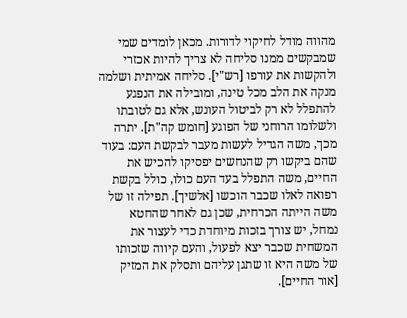מהווה מודל לחיקוי לדורות. מכאן לומדים שמי שמבקשים ממנו סליחה לא צריך להיות אכזרי ולהקשות את עורפו [רש"י]. סליחה אמיתית ושלמה מנקה את הלב מכל טינה, ומובילה את הנפגע להתפלל לא רק לביטול העונש, אלא גם לטובתו ולשלומו הרוחני של הפוגע [חומש קה"ת]. יתרה מכך, משה הגדיל לעשות מעבר לבקשת העם: בעוד שהם ביקשו רק שהנחשים יפסיקו להכיש את החיים, משה התפלל בעד העם כולו, כולל בקשת רפואה לאלו שכבר הוכשו [אלשיך]. תפילה זו של משה הייתה הכרחית, שכן גם לאחר שהחטא נמחל, יש צורך בזכות מיוחדת כדי לעצור את המשחית שכבר יצא לפעול, והעם קיווה שזכותו של משה היא זו שתגן עליהם ותסלק את המזיק [אור החיים].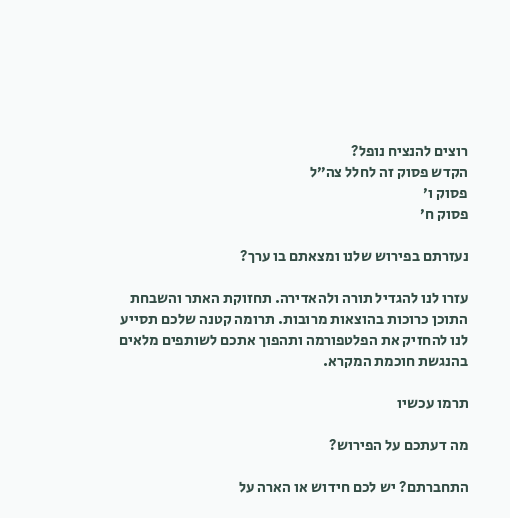רוצים להנציח נופל?
הקדש פסוק זה לחלל צה״ל
פסוק ו׳
פסוק ח׳

נעזרתם בפירוש שלנו ומצאתם בו ערך?

עזרו לנו להגדיל תורה ולהאדירה. תחזוקת האתר והשבחת התוכן כרוכות בהוצאות מרובות. תרומה קטנה שלכם תסייע לנו להחזיק את הפלטפורמה ותהפוך אתכם לשותפים מלאים בהנגשת חוכמת המקרא.

תרמו עכשיו

מה דעתכם על הפירוש?

התחברתם? יש לכם חידוש או הארה על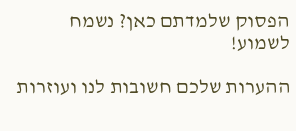הפסוק שלמדתם כאן? נשמח לשמוע!

ההערות שלכם חשובות לנו ועוזרות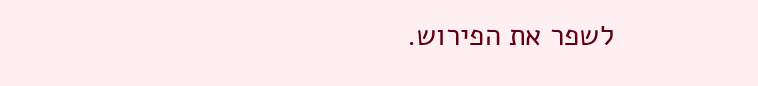לשפר את הפירוש.